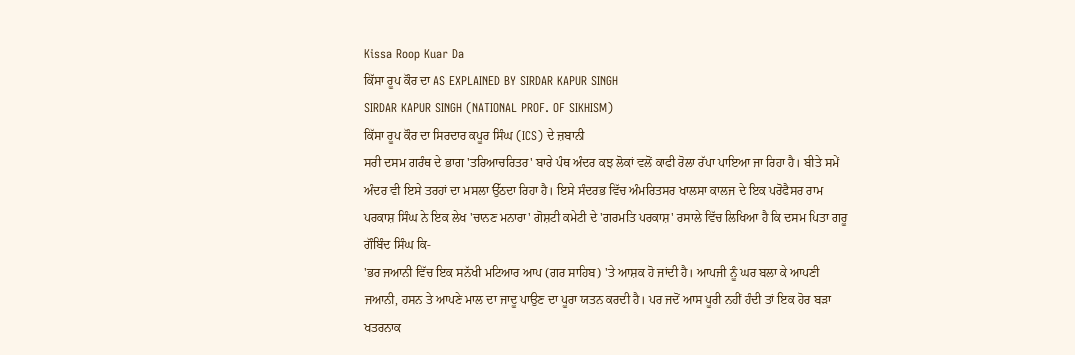Kissa Roop Kuar Da
ਕਿੱਸਾ ਰੂਪ ਕੌਰ ਦਾ AS EXPLAINED BY SIRDAR KAPUR SINGH
SIRDAR KAPUR SINGH (NATIONAL PROF. OF SIKHISM)
ਕਿੱਸਾ ਰੂਪ ਕੌਰ ਦਾ ਸਿਰਦਾਰ ਕਪੂਰ ਸਿੰਘ (ICS) ਦੇ ਜ਼ਬਾਨੀ
ਸਰੀ ਦਸਮ ਗਰੰਥ ਦੇ ਭਾਗ 'ਤਰਿਆਚਰਿਤਰ' ਬਾਰੇ ਪੰਥ ਅੰਦਰ ਕਝ ਲੋਕਾਂ ਵਲੋਂ ਕਾਫੀ ਰੋਲਾ ਰੱਪਾ ਪਾਇਆ ਜਾ ਰਿਹਾ ਹੈ। ਬੀਤੇ ਸਮੇਂ ਅੰਦਰ ਵੀ ਇਸੇ ਤਰਹਾਂ ਦਾ ਮਸਲਾ ਉੱਠਦਾ ਰਿਹਾ ਹੈ। ਇਸੇ ਸੰਦਰਭ ਵਿੱਚ ਅੰਮਰਿਤਸਰ ਖਾਲਸਾ ਕਾਲਜ ਦੇ ਇਕ ਪਰੋਫੈਸਰ ਰਾਮ ਪਰਕਾਸ਼ ਸਿੰਘ ਨੇ ਇਕ ਲੇਖ 'ਚਾਨਣ ਮਨਾਰਾ' ਗੋਸ਼ਟੀ ਕਮੇਟੀ ਦੇ 'ਗਰਮਤਿ ਪਰਕਾਸ਼' ਰਸਾਲੇ ਵਿੱਚ ਲਿਖਿਆ ਹੈ ਕਿ ਦਸਮ ਪਿਤਾ ਗਰੂ ਗੌਬਿੰਦ ਸਿੰਘ ਕਿ-
'ਭਰ ਜਆਨੀ ਵਿੱਚ ਇਕ ਸਨੱਖੀ ਮਟਿਆਰ ਆਪ (ਗਰ ਸਾਹਿਬ) 'ਤੇ ਆਸ਼ਕ ਹੋ ਜਾਂਦੀ ਹੈ। ਆਪਜੀ ਨੂੰ ਘਰ ਬਲਾ ਕੇ ਆਪਣੀ ਜਆਨੀ, ਹਸਨ ਤੇ ਆਪਣੇ ਮਾਲ ਦਾ ਜਾਦੂ ਪਾਉਣ ਦਾ ਪੂਰਾ ਯਤਨ ਕਰਦੀ ਹੈ। ਪਰ ਜਦੋਂ ਆਸ ਪੂਰੀ ਨਹੀਂ ਹੰਦੀ ਤਾਂ ਇਕ ਹੋਰ ਬੜਾ ਖਤਰਨਾਕ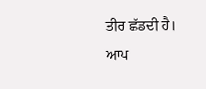ਤੀਰ ਛੱਡਦੀ ਹੈ। ਆਪ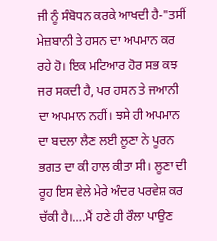ਜੀ ਨੂੰ ਸੰਬੋਧਨ ਕਰਕੇ ਆਖਦੀ ਹੈ-"ਤਸੀਂ ਮੇਜ਼ਬਾਨੀ ਤੇ ਹਸਨ ਦਾ ਅਪਮਾਨ ਕਰ ਰਹੇ ਹੋ। ਇਕ ਮਟਿਆਰ ਹੋਰ ਸਭ ਕਝ ਜਰ ਸਕਦੀ ਹੈ, ਪਰ ਹਸਨ ਤੇ ਜਆਨੀ ਦਾ ਅਪਮਾਨ ਨਹੀਂ। ਝਸੇ ਹੀ ਅਪਮਾਨ ਦਾ ਬਦਲਾ ਲੈਣ ਲਈ ਲੂਣਾ ਨੇ ਪੂਰਨ ਭਗਤ ਦਾ ਕੀ ਹਾਲ ਕੀਤਾ ਸੀ। ਲੂਣਾ ਦੀ ਰੂਹ ਇਸ ਵੇਲੇ ਮੇਰੇ ਅੰਦਰ ਪਰਵੇਸ਼ ਕਰ ਚੱਕੀ ਹੈ।….ਮੈਂ ਹਣੇ ਹੀ ਰੌਲਾ ਪਾਉਣ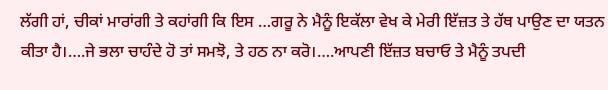ਲੱਗੀ ਹਾਂ, ਚੀਕਾਂ ਮਾਰਾਂਗੀ ਤੇ ਕਹਾਂਗੀ ਕਿ ਇਸ …ਗਰੂ ਨੇ ਮੈਨੂੰ ਇਕੱਲਾ ਵੇਖ ਕੇ ਮੇਰੀ ਇੱਜ਼ਤ ਤੇ ਹੱਥ ਪਾਉਣ ਦਾ ਯਤਨ ਕੀਤਾ ਹੈ।….ਜੇ ਭਲਾ ਚਾਹੰਦੇ ਹੋ ਤਾਂ ਸਮਝੋ, ਤੇ ਹਠ ਨਾ ਕਰੋ।….ਆਪਣੀ ਇੱਜ਼ਤ ਬਚਾਓ ਤੇ ਮੈਨੂੰ ਤਪਦੀ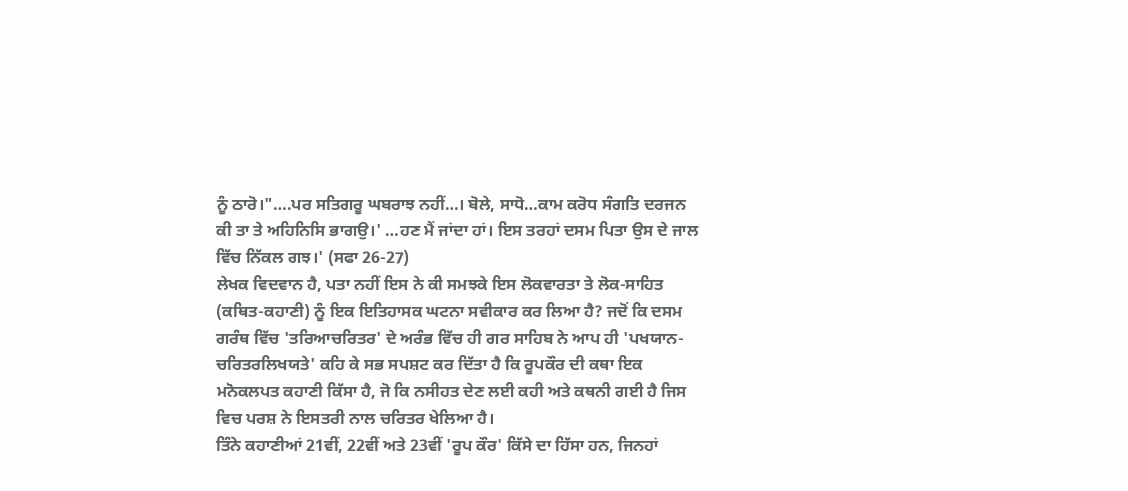ਨੂੰ ਠਾਰੋ।"….ਪਰ ਸਤਿਗਰੂ ਘਬਰਾਝ ਨਹੀਂ…। ਬੋਲੇ, ਸਾਧੋ…ਕਾਮ ਕਰੋਧ ਸੰਗਤਿ ਦਰਜਨ ਕੀ ਤਾ ਤੇ ਅਹਿਨਿਸਿ ਭਾਗਉ।' …ਹਣ ਮੈਂ ਜਾਂਦਾ ਹਾਂ। ਇਸ ਤਰਹਾਂ ਦਸਮ ਪਿਤਾ ਉਸ ਦੇ ਜਾਲ ਵਿੱਚ ਨਿੱਕਲ ਗਝ।' (ਸਫਾ 26-27)
ਲੇਖਕ ਵਿਦਵਾਨ ਹੈ, ਪਤਾ ਨਹੀਂ ਇਸ ਨੇ ਕੀ ਸਮਝਕੇ ਇਸ ਲੋਕਵਾਰਤਾ ਤੇ ਲੋਕ-ਸਾਹਿਤ (ਕਥਿਤ-ਕਹਾਣੀ) ਨੂੰ ਇਕ ਇਤਿਹਾਸਕ ਘਟਨਾ ਸਵੀਕਾਰ ਕਰ ਲਿਆ ਹੈ? ਜਦੋਂ ਕਿ ਦਸਮ ਗਰੰਥ ਵਿੱਚ 'ਤਰਿਆਚਰਿਤਰ' ਦੇ ਅਰੰਭ ਵਿੱਚ ਹੀ ਗਰ ਸਾਹਿਬ ਨੇ ਆਪ ਹੀ 'ਪਖਯਾਨ-ਚਰਿਤਰਲਿਖਯਤੇ' ਕਹਿ ਕੇ ਸਭ ਸਪਸ਼ਟ ਕਰ ਦਿੱਤਾ ਹੈ ਕਿ ਰੂਪਕੌਰ ਦੀ ਕਥਾ ਇਕ ਮਨੋਕਲਪਤ ਕਹਾਣੀ ਕਿੱਸਾ ਹੈ, ਜੋ ਕਿ ਨਸੀਹਤ ਦੇਣ ਲਈ ਕਹੀ ਅਤੇ ਕਥਨੀ ਗਈ ਹੈ ਜਿਸ ਵਿਚ ਪਰਸ਼ ਨੇ ਇਸਤਰੀ ਨਾਲ ਚਰਿਤਰ ਖੇਲਿਆ ਹੈ।
ਤਿੰਨੇ ਕਹਾਣੀਆਂ 21ਵੀਂ, 22ਵੀਂ ਅਤੇ 23ਵੀਂ 'ਰੂਪ ਕੌਰ' ਕਿੱਸੇ ਦਾ ਹਿੱਸਾ ਹਨ, ਜਿਨਹਾਂ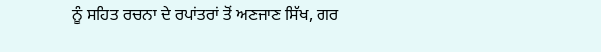ਨੂੰ ਸਹਿਤ ਰਚਨਾ ਦੇ ਰਪਾਂਤਰਾਂ ਤੋਂ ਅਣਜਾਣ ਸਿੱਖ, ਗਰ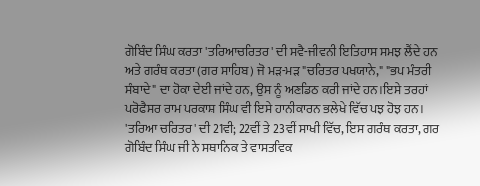ਗੋਬਿੰਦ ਸਿੰਘ ਕਰਤਾ 'ਤਰਿਆਚਰਿਤਰ' ਦੀ ਸਵੈ-ਜੀਵਨੀ ਇਤਿਹਾਸ ਸਮਝ ਲੈਂਦੇ ਹਨ ਅਤੇ ਗਰੰਥ ਕਰਤਾ (ਗਰ ਸਾਹਿਬ) ਜੋ ਮੜ-ਮੜ "ਚਰਿਤਰ ਪਖਯਾਨੇ," "ਭਪ ਮੰਤਰੀ ਸੰਬਾਦੇ" ਦਾ ਹੋਕਾ ਦੇਈ ਜਾਂਦੇ ਹਨ, ਉਸ ਨੂੰ ਅਣਡਿਠ ਕਰੀ ਜਾਂਦੇ ਹਨ।ਇਸੇ ਤਰਹਾਂ ਪਰੋਫੈਸਰ ਰਾਮ ਪਰਕਾਸ਼ ਸਿੰਘ ਵੀ ਇਸੇ ਹਾਨੀਕਾਰਨ ਭਲੇਖੇ ਵਿੱਚ ਪਝ ਹੋਝ ਹਨ।
'ਤਰਿਆ ਚਰਿਤਰ' ਦੀ 21ਵੀ; 22ਵੀਂ ਤੇ 23ਵੀਂ ਸਾਖੀ ਵਿੱਚ, ਇਸ ਗਰੰਥ ਕਰਤਾ, ਗਰ ਗੋਬਿੰਦ ਸਿੰਘ ਜੀ ਨੇ ਸਥਾਨਿਕ ਤੇ ਵਾਸਤਵਿਕ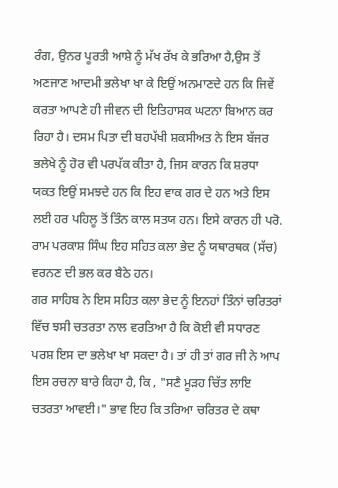ਰੰਗ, ਉਨਰ ਪੂਰਤੀ ਆਸ਼ੇ ਨੂੰ ਮੱਖ ਰੱਖ ਕੇ ਭਰਿਆ ਹੈ,ਉਸ ਤੋਂ ਅਣਜਾਣ ਆਦਮੀ ਭਲੇਖਾ ਖਾ ਕੇ ਇਉਂ ਅਨਮਾਣਦੇ ਹਨ ਕਿ ਜਿਵੇਂ ਕਰਤਾ ਆਪਣੇ ਹੀ ਜੀਵਨ ਦੀ ਇਤਿਹਾਸਕ ਘਟਨਾ ਬਿਆਨ ਕਰ ਰਿਹਾ ਹੈ। ਦਸਮ ਪਿਤਾ ਦੀ ਬਹਪੱਖੀ ਸ਼ਕਸੀਅਤ ਨੇ ਇਸ ਬੱਜਰ ਭਲੇਖੇ ਨੂੰ ਹੋਰ ਵੀ ਪਰਪੱਕ ਕੀਤਾ ਹੈ, ਜਿਸ ਕਾਰਨ ਕਿ ਸ਼ਰਧਾ ਯਕਤ ਇਉਂ ਸਮਝਦੇ ਹਨ ਕਿ ਇਹ ਵਾਕ ਗਰ ਦੇ ਹਨ ਅਤੇ ਇਸ ਲਈ ਹਰ ਪਹਿਲੂ ਤੋਂ ਤਿੰਨ ਕਾਲ ਸਤਯ ਹਨ। ਇਸੇ ਕਾਰਨ ਹੀ ਪਰੋ. ਰਾਮ ਪਰਕਾਸ਼ ਸਿੰਘ ਇਹ ਸਹਿਤ ਕਲਾ ਭੇਦ ਨੂੰ ਯਥਾਰਥਕ (ਸੱਚ) ਵਰਨਣ ਦੀ ਭਲ ਕਰ ਬੈਠੇ ਹਨ।
ਗਰ ਸਾਹਿਬ ਨੇ ਇਸ ਸਹਿਤ ਕਲਾ ਭੇਦ ਨੂੰ ਇਨਹਾਂ ਤਿੰਨਾਂ ਚਰਿਤਰਾਂ ਵਿੱਚ ਝਸੀ ਚਤਰਤਾ ਨਾਲ ਵਰਤਿਆ ਹੈ ਕਿ ਕੋਈ ਵੀ ਸਧਾਰਣ ਪਰਸ਼ ਇਸ ਦਾ ਭਲੇਖਾ ਖਾ ਸਕਦਾ ਹੈ। ਤਾਂ ਹੀ ਤਾਂ ਗਰ ਜੀ ਨੇ ਆਪ ਇਸ ਰਚਨਾ ਬਾਰੇ ਕਿਹਾ ਹੈ, ਕਿ , "ਸਣੈ ਮੂੜਹ ਚਿੱਤ ਲਾਇ ਚਤਰਤਾ ਆਵਈ।" ਭਾਵ ਇਹ ਕਿ ਤਰਿਆ ਚਰਿਤਰ ਦੇ ਕਥਾ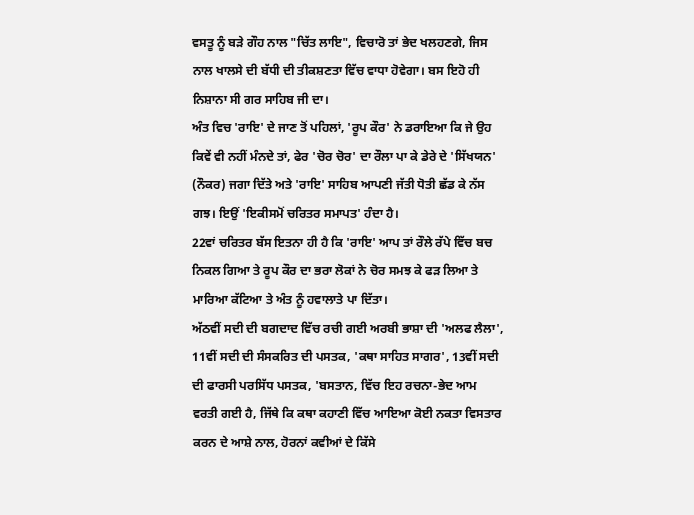ਵਸਤੂ ਨੂੰ ਬੜੇ ਗੌਹ ਨਾਲ "ਚਿੱਤ ਲਾਇ", ਵਿਚਾਰੋ ਤਾਂ ਭੇਦ ਖਲਹਣਗੇ, ਜਿਸ ਨਾਲ ਖਾਲਸੇ ਦੀ ਬੱਧੀ ਦੀ ਤੀਕਸ਼ਣਤਾ ਵਿੱਚ ਵਾਧਾ ਹੋਵੇਗਾ। ਬਸ ਇਹੋ ਹੀ ਨਿਸ਼ਾਨਾ ਸੀ ਗਰ ਸਾਹਿਬ ਜੀ ਦਾ।
ਅੰਤ ਵਿਚ 'ਰਾਇ' ਦੇ ਜਾਣ ਤੋਂ ਪਹਿਲਾਂ, 'ਰੂਪ ਕੌਰ' ਨੇ ਡਰਾਇਆ ਕਿ ਜੇ ਉਹ ਕਿਵੇਂ ਵੀ ਨਹੀਂ ਮੰਨਦੇ ਤਾਂ, ਫੇਰ 'ਚੋਰ ਚੋਰ' ਦਾ ਰੌਲਾ ਪਾ ਕੇ ਡੇਰੇ ਦੇ 'ਸਿੱਖਯਨ' (ਨੌਕਰ) ਜਗਾ ਦਿੱਤੇ ਅਤੇ 'ਰਾਇ' ਸਾਹਿਬ ਆਪਣੀ ਜੱਤੀ ਧੋਤੀ ਛੱਡ ਕੇ ਨੱਸ ਗਝ। ਇਉਂ 'ਇਕੀਸਮੋਂ ਚਰਿਤਰ ਸਮਾਪਤ' ਹੰਦਾ ਹੈ।
22ਵਾਂ ਚਰਿਤਰ ਬੱਸ ਇਤਨਾ ਹੀ ਹੈ ਕਿ 'ਰਾਇ' ਆਪ ਤਾਂ ਰੌਲੇ ਰੱਪੇ ਵਿੱਚ ਬਚ ਨਿਕਲ ਗਿਆ ਤੇ ਰੂਪ ਕੌਰ ਦਾ ਭਰਾ ਲੋਕਾਂ ਨੇ ਚੋਰ ਸਮਝ ਕੇ ਫੜ ਲਿਆ ਤੇ ਮਾਰਿਆ ਕੱਟਿਆ ਤੇ ਅੰਤ ਨੂੰ ਹਵਾਲਾਤੇ ਪਾ ਦਿੱਤਾ।
ਅੱਠਵੀਂ ਸਦੀ ਦੀ ਬਗਦਾਦ ਵਿੱਚ ਰਚੀ ਗਈ ਅਰਬੀ ਭਾਸ਼ਾ ਦੀ 'ਅਲਫ ਲੈਲਾ', 11ਵੀਂ ਸਦੀ ਦੀ ਸੰਸਕਰਿਤ ਦੀ ਪਸਤਕ, 'ਕਥਾ ਸਾਹਿਤ ਸਾਗਰ', 13ਵੀਂ ਸਦੀ ਦੀ ਫਾਰਸੀ ਪਰਸਿੱਧ ਪਸਤਕ, 'ਬਸਤਾਨ, ਵਿੱਚ ਇਹ ਰਚਨਾ-ਭੇਦ ਆਮ ਵਰਤੀ ਗਈ ਹੈ, ਜਿੱਥੇ ਕਿ ਕਥਾ ਕਹਾਣੀ ਵਿੱਚ ਆਇਆ ਕੋਈ ਨਕਤਾ ਵਿਸਤਾਰ ਕਰਨ ਦੇ ਆਸ਼ੇ ਨਾਲ, ਹੋਰਨਾਂ ਕਵੀਆਂ ਦੇ ਕਿੱਸੇ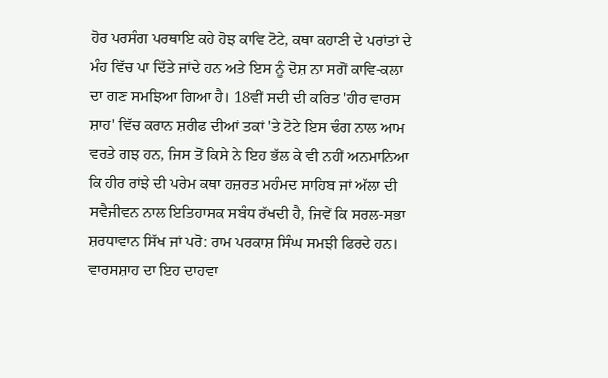ਹੋਰ ਪਰਸੰਗ ਪਰਥਾਇ ਕਹੇ ਹੋਝ ਕਾਵਿ ਟੋਟੇ, ਕਥਾ ਕਹਾਣੀ ਦੇ ਪਰਾਂਤਾਂ ਦੇ ਮੰਹ ਵਿੱਚ ਪਾ ਦਿੱਤੇ ਜਾਂਦੇ ਹਨ ਅਤੇ ਇਸ ਨੂੰ ਦੋਸ਼ ਨਾ ਸਗੋਂ ਕਾਵਿ-ਕਲਾ ਦਾ ਗਣ ਸਮਝਿਆ ਗਿਆ ਹੈ। 18ਵੀਂ ਸਦੀ ਦੀ ਕਰਿਤ 'ਹੀਰ ਵਾਰਸ ਸ਼ਾਹ' ਵਿੱਚ ਕਰਾਨ ਸ਼ਰੀਫ ਦੀਆਂ ਤਕਾਂ 'ਤੇ ਟੋਟੇ ਇਸ ਢੰਗ ਨਾਲ ਆਮ ਵਰਤੇ ਗਝ ਹਨ, ਜਿਸ ਤੋਂ ਕਿਸੇ ਨੇ ਇਹ ਭੱਲ ਕੇ ਵੀ ਨਹੀਂ ਅਨਮਾਨਿਆ ਕਿ ਹੀਰ ਰਾਂਝੇ ਦੀ ਪਰੇਮ ਕਥਾ ਹਜ਼ਰਤ ਮਹੰਮਦ ਸਾਹਿਬ ਜਾਂ ਅੱਲਾ ਦੀ ਸਵੈਜੀਵਨ ਨਾਲ ਇਤਿਹਾਸਕ ਸਬੰਧ ਰੱਖਦੀ ਹੈ, ਜਿਵੇਂ ਕਿ ਸਰਲ-ਸਭਾ ਸ਼ਰਧਾਵਾਨ ਸਿੱਖ ਜਾਂ ਪਰੋ: ਰਾਮ ਪਰਕਾਸ਼ ਸਿੰਘ ਸਮਝੀ ਫਿਰਦੇ ਹਨ। ਵਾਰਸਸ਼ਾਹ ਦਾ ਇਹ ਦਾਹਵਾ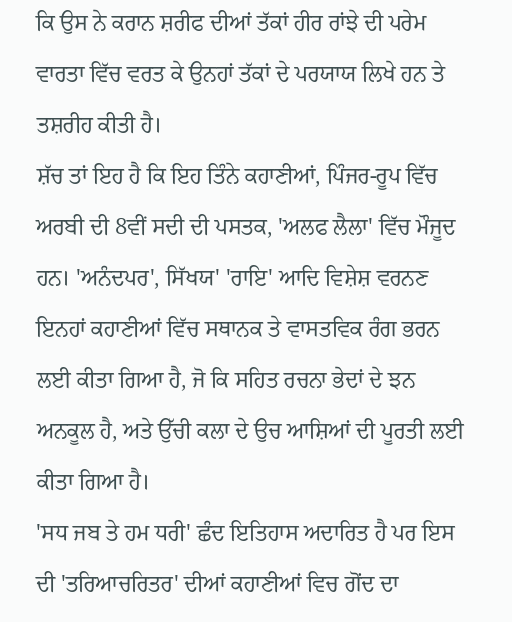ਕਿ ਉਸ ਨੇ ਕਰਾਨ ਸ਼ਰੀਫ ਦੀਆਂ ਤੱਕਾਂ ਹੀਰ ਰਾਂਝੇ ਦੀ ਪਰੇਮ ਵਾਰਤਾ ਵਿੱਚ ਵਰਤ ਕੇ ਉਨਹਾਂ ਤੱਕਾਂ ਦੇ ਪਰਯਾਯ ਲਿਖੇ ਹਨ ਤੇ ਤਸ਼ਰੀਹ ਕੀਤੀ ਹੈ।
ਸ਼ੱਚ ਤਾਂ ਇਹ ਹੈ ਕਿ ਇਹ ਤਿੰਨੇ ਕਹਾਣੀਆਂ, ਪਿੰਜਰ-ਰੂਪ ਵਿੱਚ ਅਰਬੀ ਦੀ 8ਵੀਂ ਸਦੀ ਦੀ ਪਸਤਕ, 'ਅਲਫ ਲੈਲਾ' ਵਿੱਚ ਮੌਜੂਦ ਹਨ। 'ਅਨੰਦਪਰ', ਸਿੱਖਯ' 'ਰਾਇ' ਆਦਿ ਵਿਸ਼ੇਸ਼ ਵਰਨਣ ਇਨਹਾਂ ਕਹਾਣੀਆਂ ਵਿੱਚ ਸਥਾਨਕ ਤੇ ਵਾਸਤਵਿਕ ਰੰਗ ਭਰਨ ਲਈ ਕੀਤਾ ਗਿਆ ਹੈ, ਜੋ ਕਿ ਸਹਿਤ ਰਚਨਾ ਭੇਦਾਂ ਦੇ ਝਨ ਅਨਕੂਲ ਹੈ, ਅਤੇ ਉੱਚੀ ਕਲਾ ਦੇ ਉਚ ਆਸ਼ਿਆਂ ਦੀ ਪੂਰਤੀ ਲਈ ਕੀਤਾ ਗਿਆ ਹੈ।
'ਸਧ ਜਬ ਤੇ ਹਮ ਧਰੀ' ਛੰਦ ਇਤਿਹਾਸ ਅਦਾਰਿਤ ਹੈ ਪਰ ਇਸ ਦੀ 'ਤਰਿਆਚਰਿਤਰ' ਦੀਆਂ ਕਹਾਣੀਆਂ ਵਿਚ ਗੋਂਦ ਦਾ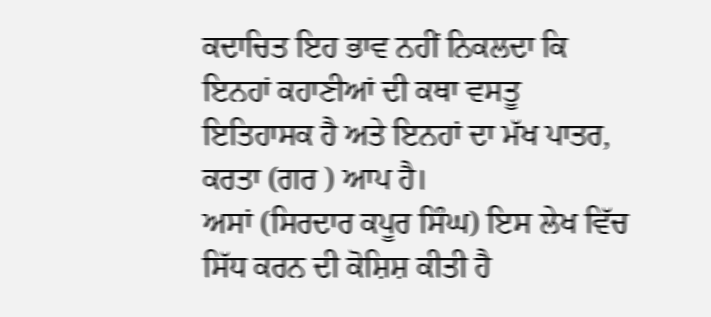ਕਦਾਚਿਤ ਇਹ ਭਾਵ ਨਹੀਂ ਨਿਕਲਦਾ ਕਿ ਇਨਹਾਂ ਕਹਾਣੀਆਂ ਦੀ ਕਥਾ ਵਸਤੂ ਇਤਿਹਾਸਕ ਹੈ ਅਤੇ ਇਨਹਾਂ ਦਾ ਮੱਖ ਪਾਤਰ, ਕਰਤਾ (ਗਰ ) ਆਪ ਹੈ।
ਅਸਾਂ (ਸਿਰਦਾਰ ਕਪੂਰ ਸਿੰਘ) ਇਸ ਲੇਖ ਵਿੱਚ ਸਿੱਧ ਕਰਨ ਦੀ ਕੋਸ਼ਿਸ਼ ਕੀਤੀ ਹੈ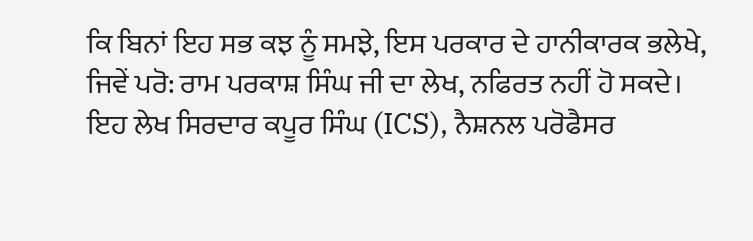ਕਿ ਬਿਨਾਂ ਇਹ ਸਭ ਕਝ ਨੂੰ ਸਮਝੇ, ਇਸ ਪਰਕਾਰ ਦੇ ਹਾਨੀਕਾਰਕ ਭਲੇਖੇ, ਜਿਵੇਂ ਪਰੋ: ਰਾਮ ਪਰਕਾਸ਼ ਸਿੰਘ ਜੀ ਦਾ ਲੇਖ, ਨਫਿਰਤ ਨਹੀਂ ਹੋ ਸਕਦੇ।
ਇਹ ਲੇਖ ਸਿਰਦਾਰ ਕਪੂਰ ਸਿੰਘ (ICS), ਨੈਸ਼ਨਲ ਪਰੋਫੈਸਰ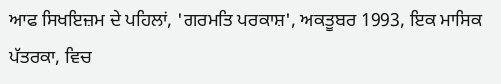ਆਫ ਸਿਖਇਜ਼ਮ ਦੇ ਪਹਿਲਾਂ, 'ਗਰਮਤਿ ਪਰਕਾਸ਼', ਅਕਤੂਬਰ 1993, ਇਕ ਮਾਸਿਕ ਪੱਤਰਕਾ, ਵਿਚ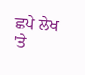ਛਪੇ ਲੇਖ 'ਤੇ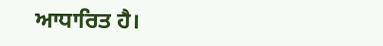ਆਧਾਰਿਤ ਹੈ।